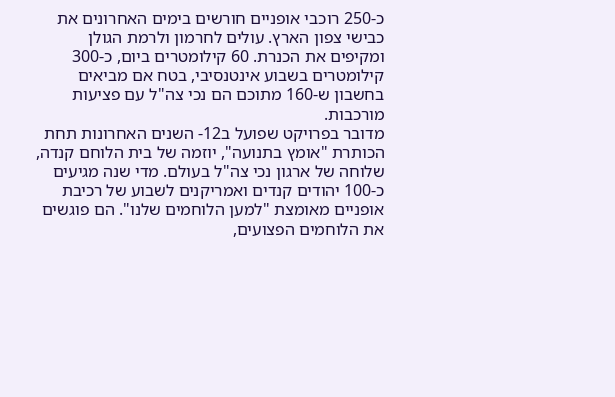כ-250 רוכבי אופניים חורשים בימים האחרונים את כבישי צפון הארץ. עולים לחרמון ולרמת הגולן ומקיפים את הכנרת. 60 קילומטרים ביום, כ-300 קילומטרים בשבוע אינטנסיבי, בטח אם מביאים בחשבון ש-160 מתוכם הם נכי צה"ל עם פציעות מורכבות.
מדובר בפרויקט שפועל ב12- השנים האחרונות תחת הכותרת "אומץ בתנועה", יוזמה של בית הלוחם קנדה, שלוחה של ארגון נכי צה"ל בעולם. מדי שנה מגיעים כ-100 יהודים קנדים ואמריקנים לשבוע של רכיבת אופניים מאומצת "למען הלוחמים שלנו". הם פוגשים את הלוחמים הפצועים,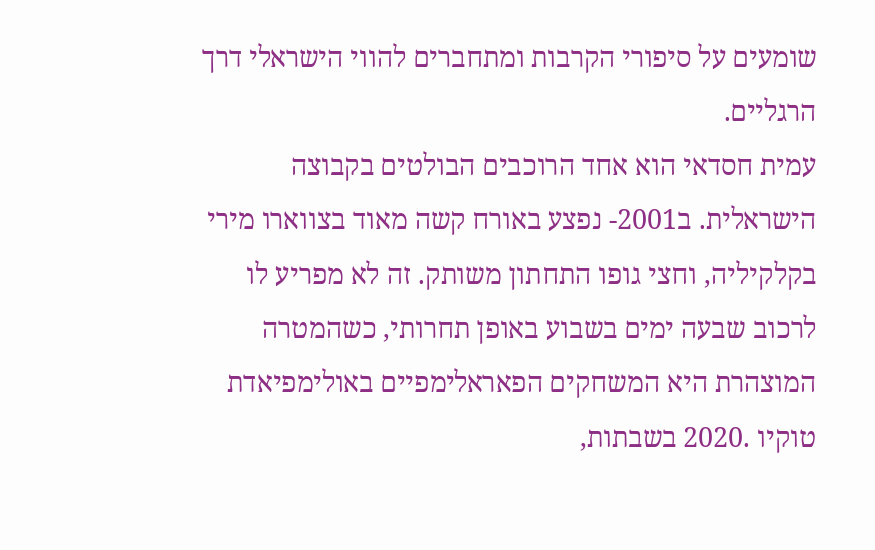שומעים על סיפורי הקרבות ומתחברים להווי הישראלי דרך הרגליים.
עמית חסדאי הוא אחד הרוכבים הבולטים בקבוצה הישראלית. ב2001- נפצע באורח קשה מאוד בצווארו מירי בקלקיליה, וחצי גופו התחתון משותק. זה לא מפריע לו לרכוב שבעה ימים בשבוע באופן תחרותי, כשהמטרה המוצהרת היא המשחקים הפאראלימפיים באולימפיאדת טוקיו .2020 בשבתות,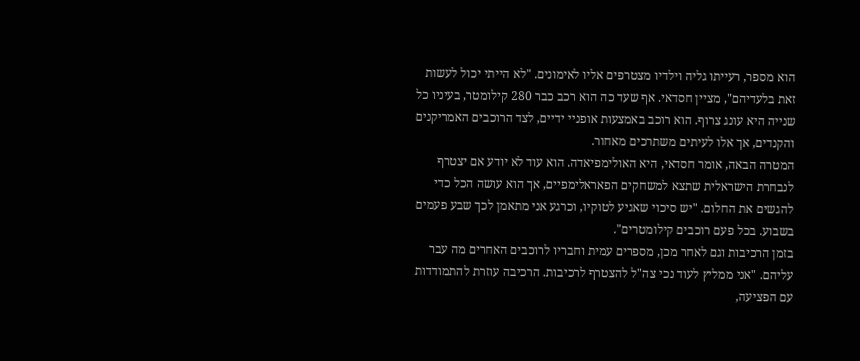הוא מספר, רעייתו גליה וילדיו מצטרפים אליו לאימונים. "לא הייתי יכול לעשות זאת בלעדיהם", מציין חסדאי. אף שעד כה הוא רכב כבר 280 קילומטר, בעיניו כל שנייה היא עונג צרוף. הוא רוכב באמצעות אופניי ידיים, לצד הרוכבים האמריקנים והקנדים, אך אלו לעיתים משתרכים מאחור.
המטרה הבאה, אומר חסדאי, היא האולימפיאדה. הוא עוד לא יודע אם יצטרף לנבחרת הישראלית שתצא למשחקים הפאראלימפיים, אך הוא עושה הכל כדי להגשים את החלום. "יש סיכוי שאגיע לטוקיו, וכרגע אני מתאמן לכך שבע פעמים בשבוע. בכל פעם רוכבים קילומטרים".
בזמן הרכיבות וגם לאחר מכן, מספרים עמית וחבריו לרוכבים האחרים מה עבר עליהם. "אני ממליץ לעוד נכי צה"ל להצטרף לרכיבות. הרכיבה עוזרת להתמודדות עם הפציעה,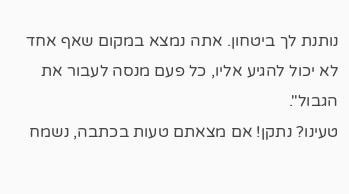נותנת לך ביטחון. אתה נמצא במקום שאף אחד לא יכול להגיע אליו, כל פעם מנסה לעבור את הגבול".
טעינו? נתקן! אם מצאתם טעות בכתבה, נשמח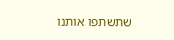שתשתפו אותנו